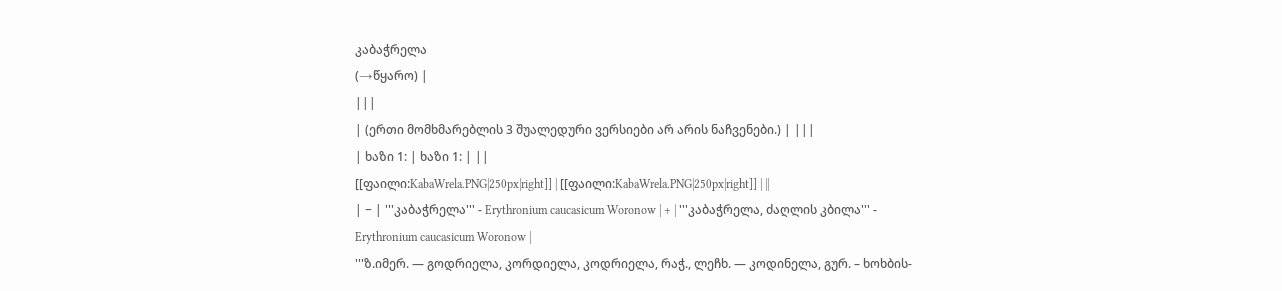კაბაჭრელა
(→წყარო) |
|||
| (ერთი მომხმარებლის 3 შუალედური ვერსიები არ არის ნაჩვენები.) | |||
| ხაზი 1: | ხაზი 1: | ||
[[ფაილი:KabaWrela.PNG|250px|right]] | [[ფაილი:KabaWrela.PNG|250px|right]] | ||
| − | '''კაბაჭრელა''' - Erythronium caucasicum Woronow | + | '''კაბაჭრელა, ძაღლის კბილა''' - Erythronium caucasicum Woronow |
'''ზ.იმერ. — გოდრიელა, კორდიელა, კოდრიელა, რაჭ., ლეჩხ. — კოდინელა, გურ. – ხოხბის-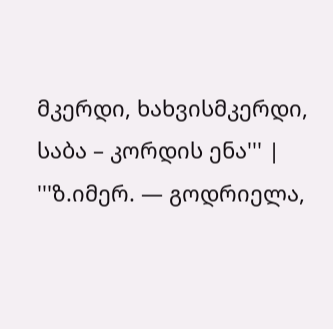მკერდი, ხახვისმკერდი, საბა – კორდის ენა''' | '''ზ.იმერ. — გოდრიელა,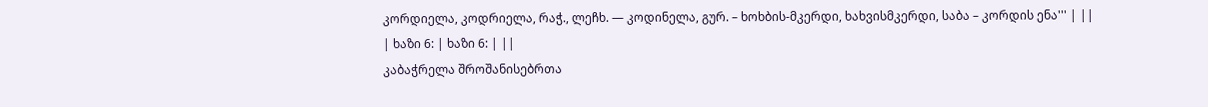კორდიელა, კოდრიელა, რაჭ., ლეჩხ. — კოდინელა, გურ. – ხოხბის-მკერდი, ხახვისმკერდი, საბა – კორდის ენა''' | ||
| ხაზი 6: | ხაზი 6: | ||
კაბაჭრელა შროშანისებრთა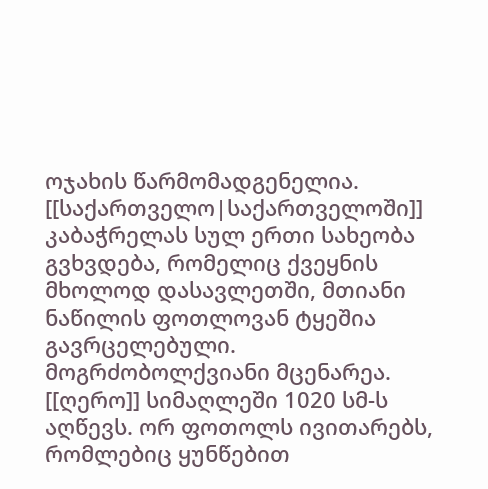ოჯახის წარმომადგენელია. [[საქართველო|საქართველოში]] კაბაჭრელას სულ ერთი სახეობა გვხვდება, რომელიც ქვეყნის მხოლოდ დასავლეთში, მთიანი ნაწილის ფოთლოვან ტყეშია გავრცელებული. მოგრძობოლქვიანი მცენარეა. [[ღერო]] სიმაღლეში 1020 სმ-ს აღწევს. ორ ფოთოლს ივითარებს, რომლებიც ყუნწებით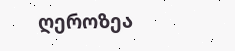ღეროზეა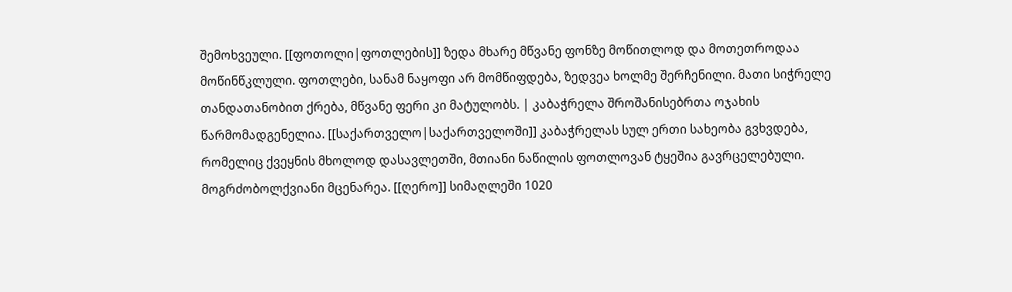შემოხვეული. [[ფოთოლი|ფოთლების]] ზედა მხარე მწვანე ფონზე მოწითლოდ და მოთეთროდაა მოწინწკლული. ფოთლები, სანამ ნაყოფი არ მომწიფდება, ზედვეა ხოლმე შერჩენილი. მათი სიჭრელე თანდათანობით ქრება, მწვანე ფერი კი მატულობს. | კაბაჭრელა შროშანისებრთა ოჯახის წარმომადგენელია. [[საქართველო|საქართველოში]] კაბაჭრელას სულ ერთი სახეობა გვხვდება, რომელიც ქვეყნის მხოლოდ დასავლეთში, მთიანი ნაწილის ფოთლოვან ტყეშია გავრცელებული. მოგრძობოლქვიანი მცენარეა. [[ღერო]] სიმაღლეში 1020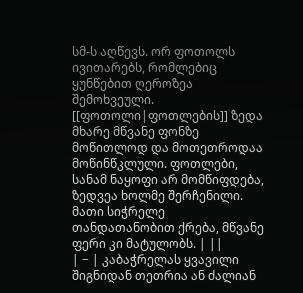სმ-ს აღწევს. ორ ფოთოლს ივითარებს, რომლებიც ყუნწებით ღეროზეა შემოხვეული. [[ფოთოლი|ფოთლების]] ზედა მხარე მწვანე ფონზე მოწითლოდ და მოთეთროდაა მოწინწკლული. ფოთლები, სანამ ნაყოფი არ მომწიფდება, ზედვეა ხოლმე შერჩენილი. მათი სიჭრელე თანდათანობით ქრება, მწვანე ფერი კი მატულობს. | ||
| − | კაბაჭრელას ყვავილი შიგნიდან თეთრია ან ძალიან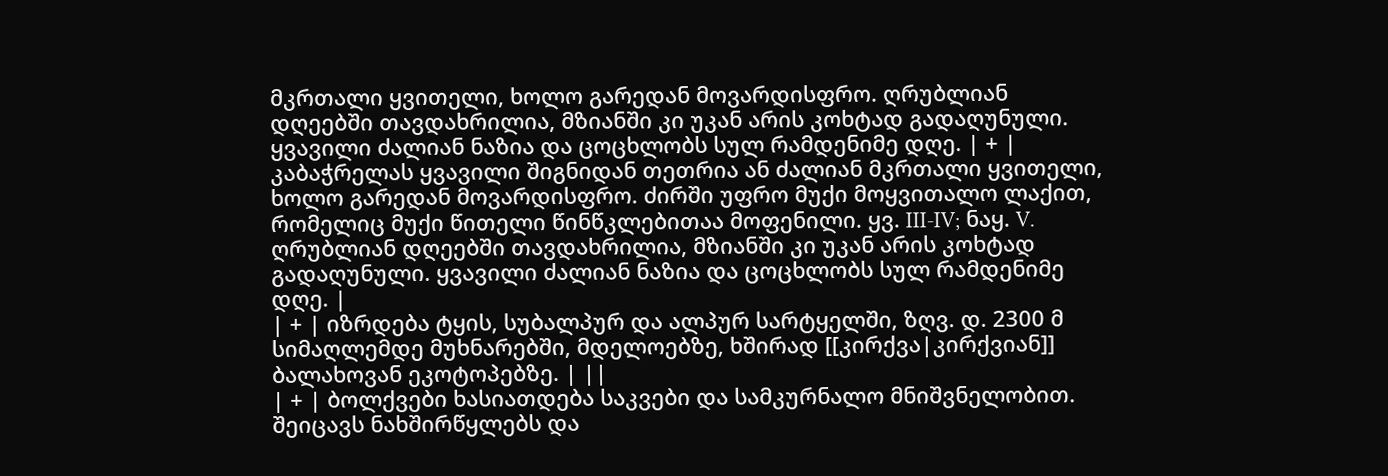მკრთალი ყვითელი, ხოლო გარედან მოვარდისფრო. ღრუბლიან დღეებში თავდახრილია, მზიანში კი უკან არის კოხტად გადაღუნული. ყვავილი ძალიან ნაზია და ცოცხლობს სულ რამდენიმე დღე. | + | კაბაჭრელას ყვავილი შიგნიდან თეთრია ან ძალიან მკრთალი ყვითელი, ხოლო გარედან მოვარდისფრო. ძირში უფრო მუქი მოყვითალო ლაქით, რომელიც მუქი წითელი წინწკლებითაა მოფენილი. ყვ. III-IV; ნაყ. V. ღრუბლიან დღეებში თავდახრილია, მზიანში კი უკან არის კოხტად გადაღუნული. ყვავილი ძალიან ნაზია და ცოცხლობს სულ რამდენიმე დღე. |
| + | იზრდება ტყის, სუბალპურ და ალპურ სარტყელში, ზღვ. დ. 2300 მ სიმაღლემდე მუხნარებში, მდელოებზე, ხშირად [[კირქვა|კირქვიან]] ბალახოვან ეკოტოპებზე. | ||
| + | ბოლქვები ხასიათდება საკვები და სამკურნალო მნიშვნელობით. შეიცავს ნახშირწყლებს და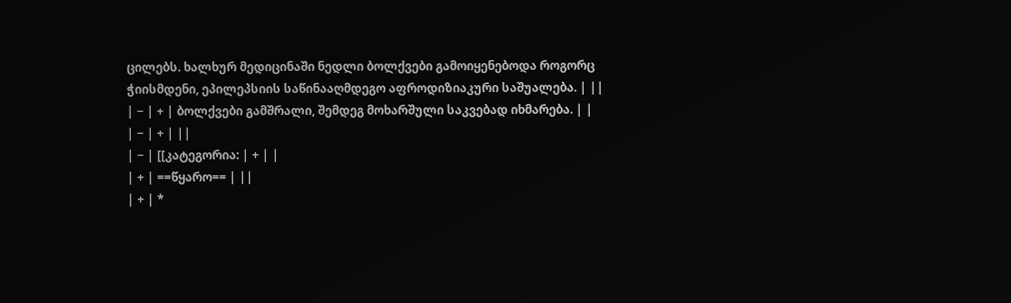ცილებს. ხალხურ მედიცინაში ნედლი ბოლქვები გამოიყენებოდა როგორც ჭიისმდენი, ეპილეპსიის საწინააღმდეგო აფროდიზიაკური საშუალება. | ||
| − | + | ბოლქვები გამშრალი, შემდეგ მოხარშული საკვებად იხმარება. | |
| − | + | ||
| − | [[კატეგორია: | + | |
| + | ==წყარო== | ||
| + | *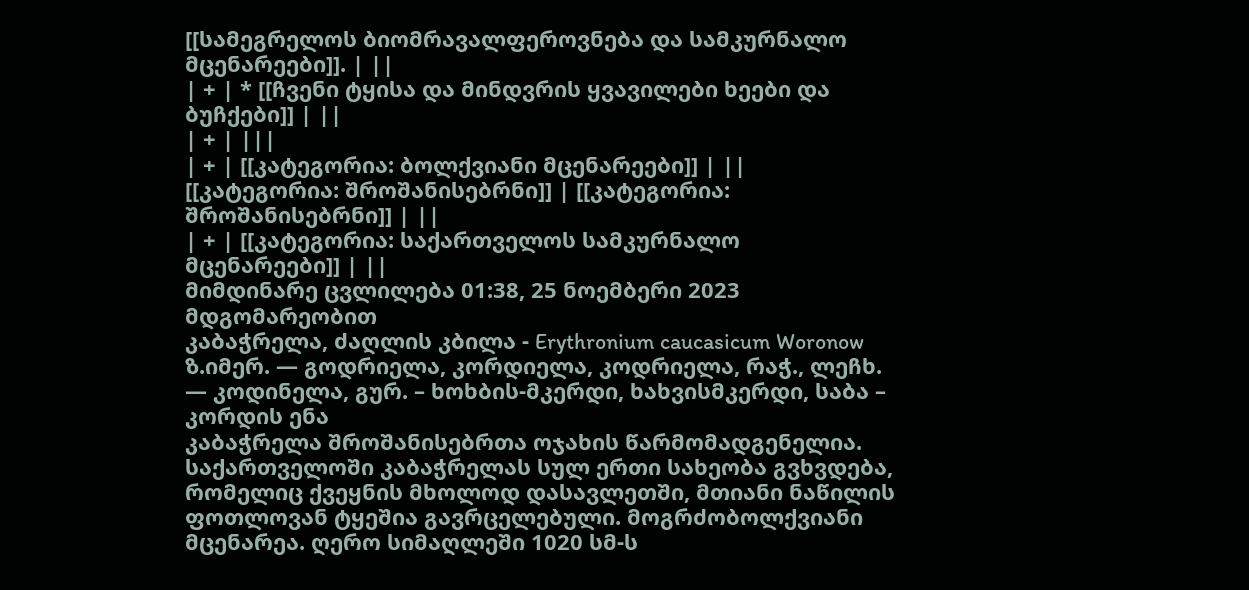[[სამეგრელოს ბიომრავალფეროვნება და სამკურნალო მცენარეები]]. | ||
| + | * [[ჩვენი ტყისა და მინდვრის ყვავილები ხეები და ბუჩქები]] | ||
| + | |||
| + | [[კატეგორია: ბოლქვიანი მცენარეები]] | ||
[[კატეგორია: შროშანისებრნი]] | [[კატეგორია: შროშანისებრნი]] | ||
| + | [[კატეგორია: საქართველოს სამკურნალო მცენარეები]] | ||
მიმდინარე ცვლილება 01:38, 25 ნოემბერი 2023 მდგომარეობით
კაბაჭრელა, ძაღლის კბილა - Erythronium caucasicum Woronow
ზ.იმერ. — გოდრიელა, კორდიელა, კოდრიელა, რაჭ., ლეჩხ. — კოდინელა, გურ. – ხოხბის-მკერდი, ხახვისმკერდი, საბა – კორდის ენა
კაბაჭრელა შროშანისებრთა ოჯახის წარმომადგენელია. საქართველოში კაბაჭრელას სულ ერთი სახეობა გვხვდება, რომელიც ქვეყნის მხოლოდ დასავლეთში, მთიანი ნაწილის ფოთლოვან ტყეშია გავრცელებული. მოგრძობოლქვიანი მცენარეა. ღერო სიმაღლეში 1020 სმ-ს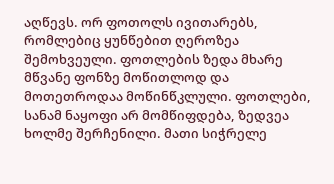აღწევს. ორ ფოთოლს ივითარებს, რომლებიც ყუნწებით ღეროზეა შემოხვეული. ფოთლების ზედა მხარე მწვანე ფონზე მოწითლოდ და მოთეთროდაა მოწინწკლული. ფოთლები, სანამ ნაყოფი არ მომწიფდება, ზედვეა ხოლმე შერჩენილი. მათი სიჭრელე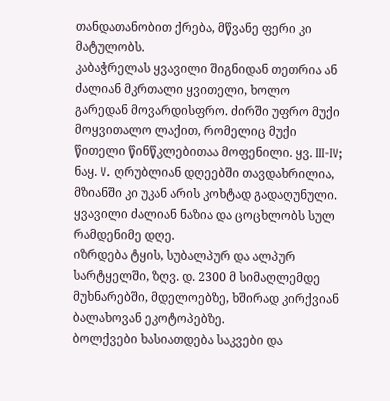თანდათანობით ქრება, მწვანე ფერი კი მატულობს.
კაბაჭრელას ყვავილი შიგნიდან თეთრია ან ძალიან მკრთალი ყვითელი, ხოლო გარედან მოვარდისფრო. ძირში უფრო მუქი მოყვითალო ლაქით, რომელიც მუქი წითელი წინწკლებითაა მოფენილი. ყვ. III-IV; ნაყ. V. ღრუბლიან დღეებში თავდახრილია, მზიანში კი უკან არის კოხტად გადაღუნული. ყვავილი ძალიან ნაზია და ცოცხლობს სულ რამდენიმე დღე.
იზრდება ტყის, სუბალპურ და ალპურ სარტყელში, ზღვ. დ. 2300 მ სიმაღლემდე მუხნარებში, მდელოებზე, ხშირად კირქვიან ბალახოვან ეკოტოპებზე.
ბოლქვები ხასიათდება საკვები და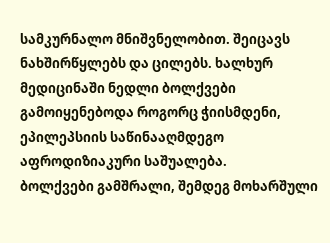სამკურნალო მნიშვნელობით. შეიცავს ნახშირწყლებს და ცილებს. ხალხურ მედიცინაში ნედლი ბოლქვები გამოიყენებოდა როგორც ჭიისმდენი, ეპილეპსიის საწინააღმდეგო აფროდიზიაკური საშუალება.
ბოლქვები გამშრალი, შემდეგ მოხარშული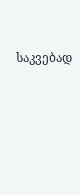საკვებად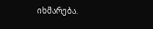იხმარება.